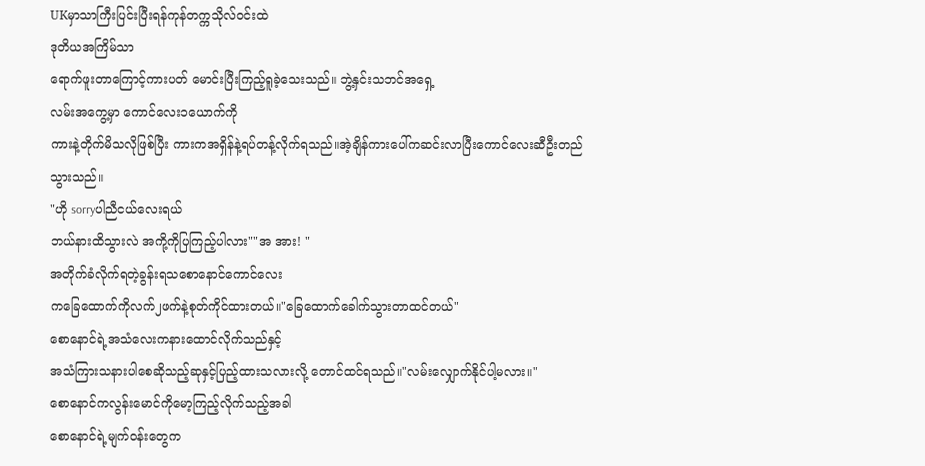UKမှာသာကြီးပြင်းပြီးရန်ကုန်တက္ကသိုလ်၀င်းထဲ
ဒုတိယအကြိမ်သာ
ရောက်ဖူးတာကြောင့်ကားပတ် မောင်းပြီးကြည့်ရူခဲ့သေးသည်။ ဘွဲ့နှင်းသဘင်အရှေ့
လမ်းအကွေ့မှာ ကောင်လေး၁ယောက်ကို
ကားနဲ့တိုက်မိသလိုဖြစ်ပြီး ကားကအရှိန်နဲ့ရပ်တန့်လိုက်ရသည်။အဲ့ချိန်ကားပေါ်ကဆင်းလာပြီးကောင်လေးဆီဦးတည်သွားသည်။
"ဟို sorryပါညီငယ်လေးရယ်
ဘယ်နားထိသွားလဲ အကို့ကိုပြကြည့်ပါလား""အ အား! "
အတိုက်ခံလိုက်ရတဲ့ခွန်းရသစောနောင်ကောင်လေး
ကခြေထောက်ကိုလက်၂ဖက်နဲ့စုတ်ကိုင်ထားတယ်။"ခြေထောက်ခေါက်သွားတာထင်တယ်"
စောနောင်ရဲ့အသံလေးကနားထောင်လိုက်သည်နှင့်
အသံကြားသနားပါစေဆိုသည့်ဆုနှင့်ပြည့်ထားသလားလို့ တောင်ထင်ရသည်။"လမ်းလျှောက်နိုင်ပါ့မလား။"
စောနောင်ကလွန်းမောင်ကိုမော့ကြည့်လိုက်သည့်အခါ
စောနောင်ရဲ့မျက်၀န်းတွေက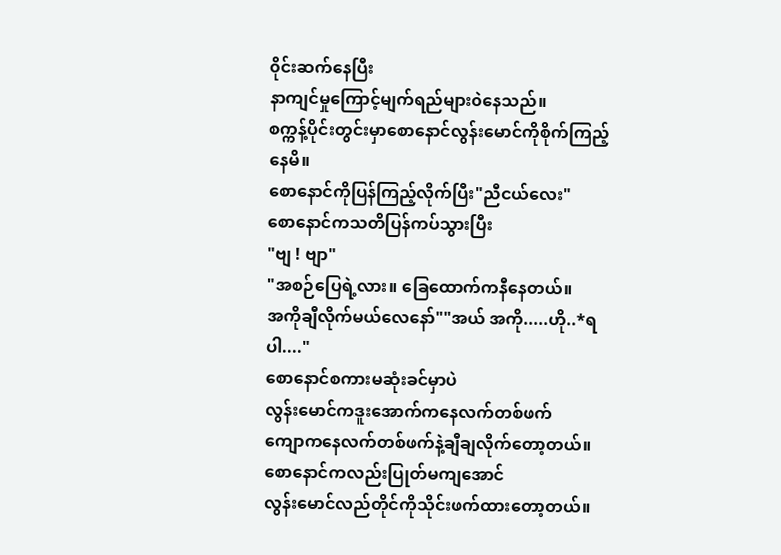၀ိုင်းဆက်နေပြီး
နာကျင်မှုကြောင့်မျက်ရည်များ၀ဲနေသည်။
စက္ကန့်ပိုင်းတွင်းမှာစောနောင်လွန်းမောင်ကိုစိုက်ကြည့်
နေမိ။
စောနောင်ကိုပြန်ကြည့်လိုက်ပြီး"ညီငယ်လေး"
စောနောင်ကသတိပြန်ကပ်သွားပြီး
"ဗျ ! ဗျာ"
"အစဉ်ပြေရဲ့လား။ ခြေထောက်ကနီနေတယ်။
အကိုချီလိုက်မယ်လေနော်""အယ် အကို.....ဟို..*ရပါ...."
စောနောင်စကားမဆုံးခင်မှာပဲ
လွန်းမောင်ကဒူးအောက်ကနေလက်တစ်ဖက်
ကျောကနေလက်တစ်ဖက်နဲ့ချီချလိုက်တော့တယ်။
စောနောင်ကလည်းပြုတ်မကျအောင်
လွန်းမောင်လည်တိုင်ကိုသိုင်းဖက်ထားတော့တယ်။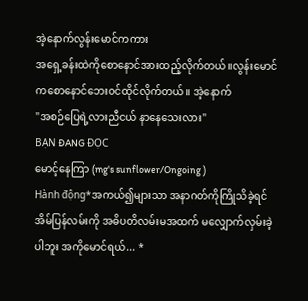အဲ့နောက်လွန်းမောင်ကကား
အရှေ့ခန်းထဲကိုစောနောင်အားထည့်လိုက်တယ်။လွန်းမောင်ကစောနောင်ဘေး၀င်ထိုင်လိုက်တယ်။ အဲ့နောက်
"အစဉ်ပြေရဲ့လားညီငယ် နာနေသေးလား"
BẠN ĐANG ĐỌC
မောင့်နေကြာ (mg's sunflower/Ongoing )
Hành động*အကယ်၍များသာ အနာဂတ်ကိုကြိုသိခဲ့ရင် အိမ်ပြန်လမ်းကို အဓိပတိလမ်းမအထက် မလျှောက်လှမ်းခဲ့ပါဘူး အကိုမောင်ရယ်... *